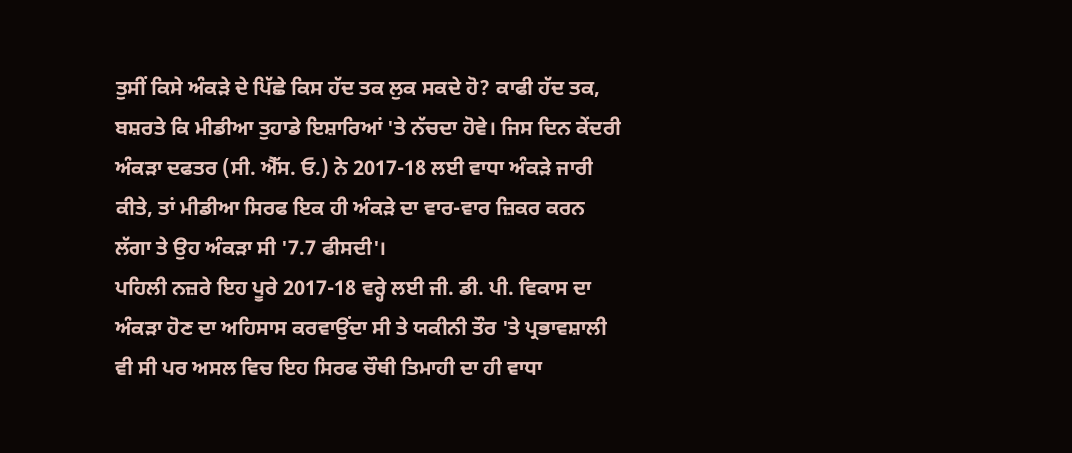ਤੁਸੀਂ ਕਿਸੇ ਅੰਕੜੇ ਦੇ ਪਿੱਛੇ ਕਿਸ ਹੱਦ ਤਕ ਲੁਕ ਸਕਦੇ ਹੋ? ਕਾਫੀ ਹੱਦ ਤਕ, ਬਸ਼ਰਤੇ ਕਿ ਮੀਡੀਆ ਤੁਹਾਡੇ ਇਸ਼ਾਰਿਆਂ 'ਤੇ ਨੱਚਦਾ ਹੋਵੇ। ਜਿਸ ਦਿਨ ਕੇਂਦਰੀ ਅੰਕੜਾ ਦਫਤਰ (ਸੀ. ਐੱਸ. ਓ.) ਨੇ 2017-18 ਲਈ ਵਾਧਾ ਅੰਕੜੇ ਜਾਰੀ ਕੀਤੇ, ਤਾਂ ਮੀਡੀਆ ਸਿਰਫ ਇਕ ਹੀ ਅੰਕੜੇ ਦਾ ਵਾਰ-ਵਾਰ ਜ਼ਿਕਰ ਕਰਨ ਲੱਗਾ ਤੇ ਉਹ ਅੰਕੜਾ ਸੀ '7.7 ਫੀਸਦੀ'।
ਪਹਿਲੀ ਨਜ਼ਰੇ ਇਹ ਪੂਰੇ 2017-18 ਵਰ੍ਹੇ ਲਈ ਜੀ. ਡੀ. ਪੀ. ਵਿਕਾਸ ਦਾ ਅੰਕੜਾ ਹੋਣ ਦਾ ਅਹਿਸਾਸ ਕਰਵਾਉਂਦਾ ਸੀ ਤੇ ਯਕੀਨੀ ਤੌਰ 'ਤੇ ਪ੍ਰਭਾਵਸ਼ਾਲੀ ਵੀ ਸੀ ਪਰ ਅਸਲ ਵਿਚ ਇਹ ਸਿਰਫ ਚੌਥੀ ਤਿਮਾਹੀ ਦਾ ਹੀ ਵਾਧਾ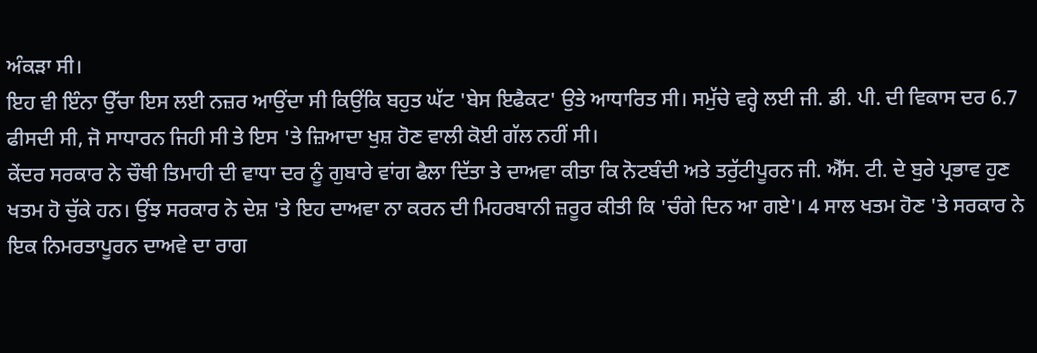ਅੰਕੜਾ ਸੀ।
ਇਹ ਵੀ ਇੰਨਾ ਉੱਚਾ ਇਸ ਲਈ ਨਜ਼ਰ ਆਉਂਦਾ ਸੀ ਕਿਉਂਕਿ ਬਹੁਤ ਘੱਟ 'ਬੇਸ ਇਫੈਕਟ' ਉਤੇ ਆਧਾਰਿਤ ਸੀ। ਸਮੁੱਚੇ ਵਰ੍ਹੇ ਲਈ ਜੀ. ਡੀ. ਪੀ. ਦੀ ਵਿਕਾਸ ਦਰ 6.7 ਫੀਸਦੀ ਸੀ, ਜੋ ਸਾਧਾਰਨ ਜਿਹੀ ਸੀ ਤੇ ਇਸ 'ਤੇ ਜ਼ਿਆਦਾ ਖੁਸ਼ ਹੋਣ ਵਾਲੀ ਕੋਈ ਗੱਲ ਨਹੀਂ ਸੀ।
ਕੇਂਦਰ ਸਰਕਾਰ ਨੇ ਚੌਥੀ ਤਿਮਾਹੀ ਦੀ ਵਾਧਾ ਦਰ ਨੂੰ ਗੁਬਾਰੇ ਵਾਂਗ ਫੈਲਾ ਦਿੱਤਾ ਤੇ ਦਾਅਵਾ ਕੀਤਾ ਕਿ ਨੋਟਬੰਦੀ ਅਤੇ ਤਰੁੱਟੀਪੂਰਨ ਜੀ. ਐੱਸ. ਟੀ. ਦੇ ਬੁਰੇ ਪ੍ਰਭਾਵ ਹੁਣ ਖਤਮ ਹੋ ਚੁੱਕੇ ਹਨ। ਉਂਝ ਸਰਕਾਰ ਨੇ ਦੇਸ਼ 'ਤੇ ਇਹ ਦਾਅਵਾ ਨਾ ਕਰਨ ਦੀ ਮਿਹਰਬਾਨੀ ਜ਼ਰੂਰ ਕੀਤੀ ਕਿ 'ਚੰਗੇ ਦਿਨ ਆ ਗਏ'। 4 ਸਾਲ ਖਤਮ ਹੋਣ 'ਤੇ ਸਰਕਾਰ ਨੇ ਇਕ ਨਿਮਰਤਾਪੂਰਨ ਦਾਅਵੇ ਦਾ ਰਾਗ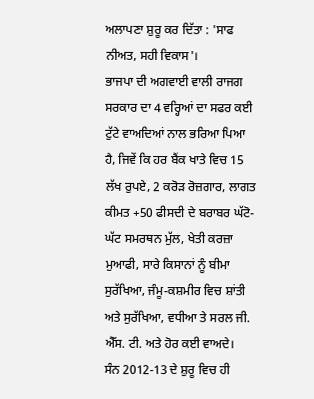ਅਲਾਪਣਾ ਸ਼ੁਰੂ ਕਰ ਦਿੱਤਾ : 'ਸਾਫ ਨੀਅਤ, ਸਹੀ ਵਿਕਾਸ'।
ਭਾਜਪਾ ਦੀ ਅਗਵਾਈ ਵਾਲੀ ਰਾਜਗ ਸਰਕਾਰ ਦਾ 4 ਵਰ੍ਹਿਆਂ ਦਾ ਸਫਰ ਕਈ ਟੁੱਟੇ ਵਾਅਦਿਆਂ ਨਾਲ ਭਰਿਆ ਪਿਆ ਹੈ, ਜਿਵੇਂ ਕਿ ਹਰ ਬੈਂਕ ਖਾਤੇ ਵਿਚ 15 ਲੱਖ ਰੁਪਏ, 2 ਕਰੋੜ ਰੋਜ਼ਗਾਰ, ਲਾਗਤ ਕੀਮਤ +50 ਫੀਸਦੀ ਦੇ ਬਰਾਬਰ ਘੱਟੋ-ਘੱਟ ਸਮਰਥਨ ਮੁੱਲ, ਖੇਤੀ ਕਰਜ਼ਾ ਮੁਆਫੀ, ਸਾਰੇ ਕਿਸਾਨਾਂ ਨੂੰ ਬੀਮਾ ਸੁਰੱਖਿਆ, ਜੰਮੂ-ਕਸ਼ਮੀਰ ਵਿਚ ਸ਼ਾਂਤੀ ਅਤੇ ਸੁਰੱਖਿਆ, ਵਧੀਆ ਤੇ ਸਰਲ ਜੀ. ਐੱਸ. ਟੀ. ਅਤੇ ਹੋਰ ਕਈ ਵਾਅਦੇ।
ਸੰਨ 2012-13 ਦੇ ਸ਼ੁਰੂ ਵਿਚ ਹੀ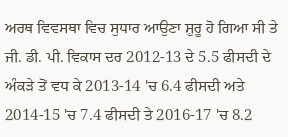ਅਰਥ ਵਿਵਸਥਾ ਵਿਚ ਸੁਧਾਰ ਆਉਣਾ ਸ਼ੁਰੂ ਹੋ ਗਿਆ ਸੀ ਤੇ ਜੀ. ਡੀ. ਪੀ. ਵਿਕਾਸ ਦਰ 2012-13 ਦੇ 5.5 ਫੀਸਦੀ ਦੇ ਅੰਕੜੇ ਤੋਂ ਵਧ ਕੇ 2013-14 'ਚ 6.4 ਫੀਸਦੀ ਅਤੇ 2014-15 'ਚ 7.4 ਫੀਸਦੀ ਤੇ 2016-17 'ਚ 8.2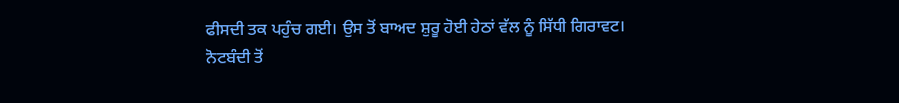ਫੀਸਦੀ ਤਕ ਪਹੁੰਚ ਗਈ। ਉਸ ਤੋਂ ਬਾਅਦ ਸ਼ੁਰੂ ਹੋਈ ਹੇਠਾਂ ਵੱਲ ਨੂੰ ਸਿੱਧੀ ਗਿਰਾਵਟ।
ਨੋਟਬੰਦੀ ਤੋਂ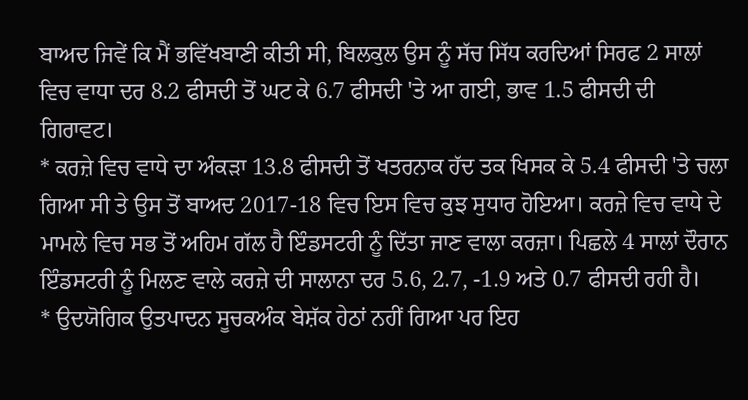ਬਾਅਦ ਜਿਵੇਂ ਕਿ ਮੈਂ ਭਵਿੱਖਬਾਣੀ ਕੀਤੀ ਸੀ, ਬਿਲਕੁਲ ਉਸ ਨੂੰ ਸੱਚ ਸਿੱਧ ਕਰਦਿਆਂ ਸਿਰਫ 2 ਸਾਲਾਂ ਵਿਚ ਵਾਧਾ ਦਰ 8.2 ਫੀਸਦੀ ਤੋਂ ਘਟ ਕੇ 6.7 ਫੀਸਦੀ 'ਤੇ ਆ ਗਈ, ਭਾਵ 1.5 ਫੀਸਦੀ ਦੀ ਗਿਰਾਵਟ।
* ਕਰਜ਼ੇ ਵਿਚ ਵਾਧੇ ਦਾ ਅੰਕੜਾ 13.8 ਫੀਸਦੀ ਤੋਂ ਖਤਰਨਾਕ ਹੱਦ ਤਕ ਖਿਸਕ ਕੇ 5.4 ਫੀਸਦੀ 'ਤੇ ਚਲਾ ਗਿਆ ਸੀ ਤੇ ਉਸ ਤੋਂ ਬਾਅਦ 2017-18 ਵਿਚ ਇਸ ਵਿਚ ਕੁਝ ਸੁਧਾਰ ਹੋਇਆ। ਕਰਜ਼ੇ ਵਿਚ ਵਾਧੇ ਦੇ ਮਾਮਲੇ ਵਿਚ ਸਭ ਤੋਂ ਅਹਿਮ ਗੱਲ ਹੈ ਇੰਡਸਟਰੀ ਨੂੰ ਦਿੱਤਾ ਜਾਣ ਵਾਲਾ ਕਰਜ਼ਾ। ਪਿਛਲੇ 4 ਸਾਲਾਂ ਦੌਰਾਨ ਇੰਡਸਟਰੀ ਨੂੰ ਮਿਲਣ ਵਾਲੇ ਕਰਜ਼ੇ ਦੀ ਸਾਲਾਨਾ ਦਰ 5.6, 2.7, -1.9 ਅਤੇ 0.7 ਫੀਸਦੀ ਰਹੀ ਹੈ।
* ਉਦਯੋਗਿਕ ਉਤਪਾਦਨ ਸੂਚਕਅੰਕ ਬੇਸ਼ੱਕ ਹੇਠਾਂ ਨਹੀਂ ਗਿਆ ਪਰ ਇਹ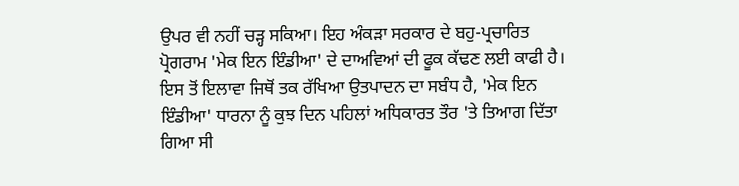ਉਪਰ ਵੀ ਨਹੀਂ ਚੜ੍ਹ ਸਕਿਆ। ਇਹ ਅੰਕੜਾ ਸਰਕਾਰ ਦੇ ਬਹੁ-ਪ੍ਰਚਾਰਿਤ ਪ੍ਰੋਗਰਾਮ 'ਮੇਕ ਇਨ ਇੰਡੀਆ' ਦੇ ਦਾਅਵਿਆਂ ਦੀ ਫੂਕ ਕੱਢਣ ਲਈ ਕਾਫੀ ਹੈ। ਇਸ ਤੋਂ ਇਲਾਵਾ ਜਿਥੋਂ ਤਕ ਰੱਖਿਆ ਉਤਪਾਦਨ ਦਾ ਸਬੰਧ ਹੈ, 'ਮੇਕ ਇਨ ਇੰਡੀਆ' ਧਾਰਨਾ ਨੂੰ ਕੁਝ ਦਿਨ ਪਹਿਲਾਂ ਅਧਿਕਾਰਤ ਤੌਰ 'ਤੇ ਤਿਆਗ ਦਿੱਤਾ ਗਿਆ ਸੀ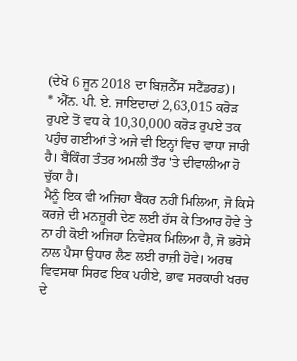(ਦੇਖੋ 6 ਜੂਨ 2018 ਦਾ ਬਿਜ਼ਨੈੱਸ ਸਟੈਂਡਰਡ)।
* ਐੱਨ. ਪੀ. ਏ. ਜਾਇਦਾਦਾਂ 2,63,015 ਕਰੋੜ ਰੁਪਏ ਤੋਂ ਵਧ ਕੇ 10,30,000 ਕਰੋੜ ਰੁਪਏ ਤਕ ਪਹੁੰਚ ਗਈਆਂ ਤੇ ਅਜੇ ਵੀ ਇਨ੍ਹਾਂ ਵਿਚ ਵਾਧਾ ਜਾਰੀ ਹੈ। ਬੈਂਕਿੰਗ ਤੰਤਰ ਅਮਲੀ ਤੌਰ 'ਤੇ ਦੀਵਾਲੀਆ ਹੋ ਚੁੱਕਾ ਹੈ।
ਮੈਨੂੰ ਇਕ ਵੀ ਅਜਿਹਾ ਬੈਂਕਰ ਨਹੀਂ ਮਿਲਿਆ, ਜੋ ਕਿਸੇ ਕਰਜ਼ੇ ਦੀ ਮਨਜ਼ੂਰੀ ਦੇਣ ਲਈ ਹੱਸ ਕੇ ਤਿਆਰ ਹੋਵੇ ਤੇ ਨਾ ਹੀ ਕੋਈ ਅਜਿਹਾ ਨਿਵੇਸ਼ਕ ਮਿਲਿਆ ਹੈ, ਜੋ ਭਰੋਸੇ ਨਾਲ ਪੈਸਾ ਉਧਾਰ ਲੈਣ ਲਈ ਰਾਜ਼ੀ ਹੋਵੇ। ਅਰਥ ਵਿਵਸਥਾ ਸਿਰਫ ਇਕ ਪਹੀਏ, ਭਾਵ ਸਰਕਾਰੀ ਖਰਚ ਦੇ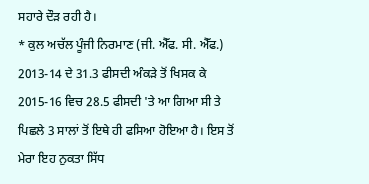ਸਹਾਰੇ ਦੌੜ ਰਹੀ ਹੈ।
* ਕੁਲ ਅਚੱਲ ਪੂੰਜੀ ਨਿਰਮਾਣ (ਜੀ. ਐੱਫ. ਸੀ. ਐੱਫ.) 2013-14 ਦੇ 31.3 ਫੀਸਦੀ ਅੰਕੜੇ ਤੋਂ ਖਿਸਕ ਕੇ 2015-16 ਵਿਚ 28.5 ਫੀਸਦੀ 'ਤੇ ਆ ਗਿਆ ਸੀ ਤੇ ਪਿਛਲੇ 3 ਸਾਲਾਂ ਤੋਂ ਇਥੇ ਹੀ ਫਸਿਆ ਹੋਇਆ ਹੈ। ਇਸ ਤੋਂ ਮੇਰਾ ਇਹ ਨੁਕਤਾ ਸਿੱਧ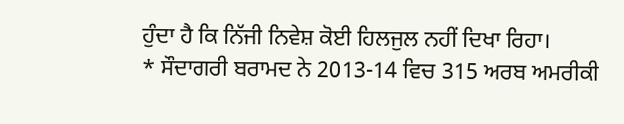ਹੁੰਦਾ ਹੈ ਕਿ ਨਿੱਜੀ ਨਿਵੇਸ਼ ਕੋਈ ਹਿਲਜੁਲ ਨਹੀਂ ਦਿਖਾ ਰਿਹਾ।
* ਸੌਦਾਗਰੀ ਬਰਾਮਦ ਨੇ 2013-14 ਵਿਚ 315 ਅਰਬ ਅਮਰੀਕੀ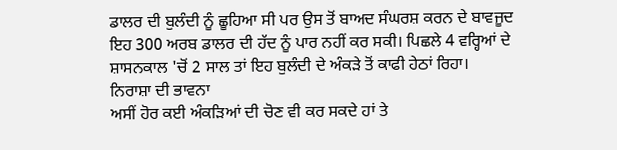ਡਾਲਰ ਦੀ ਬੁਲੰਦੀ ਨੂੰ ਛੂਹਿਆ ਸੀ ਪਰ ਉਸ ਤੋਂ ਬਾਅਦ ਸੰਘਰਸ਼ ਕਰਨ ਦੇ ਬਾਵਜੂਦ ਇਹ 300 ਅਰਬ ਡਾਲਰ ਦੀ ਹੱਦ ਨੂੰ ਪਾਰ ਨਹੀਂ ਕਰ ਸਕੀ। ਪਿਛਲੇ 4 ਵਰ੍ਹਿਆਂ ਦੇ ਸ਼ਾਸਨਕਾਲ 'ਚੋਂ 2 ਸਾਲ ਤਾਂ ਇਹ ਬੁਲੰਦੀ ਦੇ ਅੰਕੜੇ ਤੋਂ ਕਾਫੀ ਹੇਠਾਂ ਰਿਹਾ।
ਨਿਰਾਸ਼ਾ ਦੀ ਭਾਵਨਾ
ਅਸੀਂ ਹੋਰ ਕਈ ਅੰਕੜਿਆਂ ਦੀ ਚੋਣ ਵੀ ਕਰ ਸਕਦੇ ਹਾਂ ਤੇ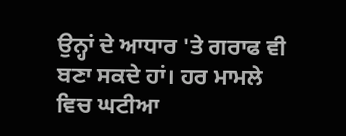ਉਨ੍ਹਾਂ ਦੇ ਆਧਾਰ 'ਤੇ ਗਰਾਫ ਵੀ ਬਣਾ ਸਕਦੇ ਹਾਂ। ਹਰ ਮਾਮਲੇ ਵਿਚ ਘਟੀਆ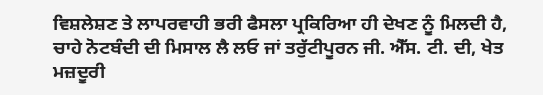ਵਿਸ਼ਲੇਸ਼ਣ ਤੇ ਲਾਪਰਵਾਹੀ ਭਰੀ ਫੈਸਲਾ ਪ੍ਰਕਿਰਿਆ ਹੀ ਦੇਖਣ ਨੂੰ ਮਿਲਦੀ ਹੈ, ਚਾਹੇ ਨੋਟਬੰਦੀ ਦੀ ਮਿਸਾਲ ਲੈ ਲਓ ਜਾਂ ਤਰੁੱਟੀਪੂਰਨ ਜੀ. ਐੱਸ. ਟੀ. ਦੀ, ਖੇਤ ਮਜ਼ਦੂਰੀ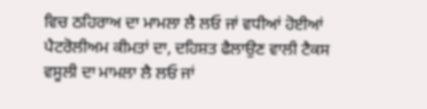ਵਿਚ ਠਹਿਰਾਅ ਦਾ ਮਾਮਲਾ ਲੈ ਲਓ ਜਾਂ ਵਧੀਆਂ ਹੋਈਆਂ ਪੈਟਰੋਲੀਅਮ ਕੀਮਤਾਂ ਦਾ, ਦਹਿਸ਼ਤ ਫੈਲਾਉਣ ਵਾਲੀ ਟੈਕਸ ਵਸੂਲੀ ਦਾ ਮਾਮਲਾ ਲੈ ਲਓ ਜਾਂ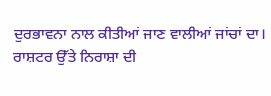ਦੁਰਭਾਵਨਾ ਨਾਲ ਕੀਤੀਆਂ ਜਾਣ ਵਾਲੀਆਂ ਜਾਂਚਾਂ ਦਾ।
ਰਾਸ਼ਟਰ ਉੱਤੇ ਨਿਰਾਸ਼ਾ ਦੀ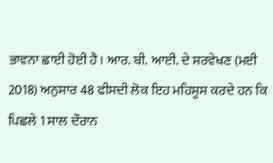ਭਾਵਨਾ ਛਾਈ ਹੋਈ ਹੈ। ਆਰ. ਬੀ. ਆਈ. ਦੇ ਸਰਵੇਖਣ (ਮਈ 2018) ਅਨੁਸਾਰ 48 ਫੀਸਦੀ ਲੋਕ ਇਹ ਮਹਿਸੂਸ ਕਰਦੇ ਹਨ ਕਿ ਪਿਛਲੇ 1 ਸਾਲ ਦੌਰਾਨ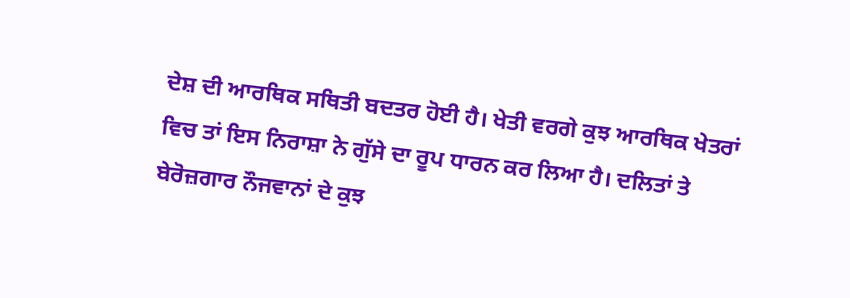ਦੇਸ਼ ਦੀ ਆਰਥਿਕ ਸਥਿਤੀ ਬਦਤਰ ਹੋਈ ਹੈ। ਖੇਤੀ ਵਰਗੇ ਕੁਝ ਆਰਥਿਕ ਖੇਤਰਾਂ ਵਿਚ ਤਾਂ ਇਸ ਨਿਰਾਸ਼ਾ ਨੇ ਗੁੱਸੇ ਦਾ ਰੂਪ ਧਾਰਨ ਕਰ ਲਿਆ ਹੈ। ਦਲਿਤਾਂ ਤੇ ਬੇਰੋਜ਼ਗਾਰ ਨੌਜਵਾਨਾਂ ਦੇ ਕੁਝ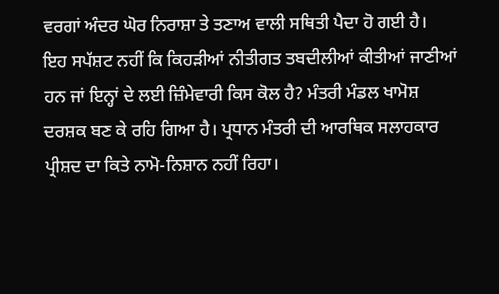ਵਰਗਾਂ ਅੰਦਰ ਘੋਰ ਨਿਰਾਸ਼ਾ ਤੇ ਤਣਾਅ ਵਾਲੀ ਸਥਿਤੀ ਪੈਦਾ ਹੋ ਗਈ ਹੈ।
ਇਹ ਸਪੱਸ਼ਟ ਨਹੀਂ ਕਿ ਕਿਹੜੀਆਂ ਨੀਤੀਗਤ ਤਬਦੀਲੀਆਂ ਕੀਤੀਆਂ ਜਾਣੀਆਂ ਹਨ ਜਾਂ ਇਨ੍ਹਾਂ ਦੇ ਲਈ ਜ਼ਿੰਮੇਵਾਰੀ ਕਿਸ ਕੋਲ ਹੈ? ਮੰਤਰੀ ਮੰਡਲ ਖਾਮੋਸ਼ ਦਰਸ਼ਕ ਬਣ ਕੇ ਰਹਿ ਗਿਆ ਹੈ। ਪ੍ਰਧਾਨ ਮੰਤਰੀ ਦੀ ਆਰਥਿਕ ਸਲਾਹਕਾਰ ਪ੍ਰੀਸ਼ਦ ਦਾ ਕਿਤੇ ਨਾਮੋ-ਨਿਸ਼ਾਨ ਨਹੀਂ ਰਿਹਾ।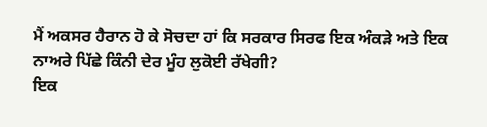ਮੈਂ ਅਕਸਰ ਹੈਰਾਨ ਹੋ ਕੇ ਸੋਚਦਾ ਹਾਂ ਕਿ ਸਰਕਾਰ ਸਿਰਫ ਇਕ ਅੰਕੜੇ ਅਤੇ ਇਕ ਨਾਅਰੇ ਪਿੱਛੇ ਕਿੰਨੀ ਦੇਰ ਮੂੰਹ ਲੁਕੋਈ ਰੱਖੇਗੀ?
ਇਕ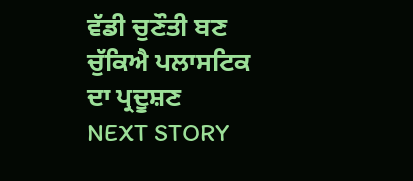ਵੱਡੀ ਚੁਣੌਤੀ ਬਣ ਚੁੱਕਿਐ ਪਲਾਸਟਿਕ ਦਾ ਪ੍ਰਦੂਸ਼ਣ
NEXT STORY